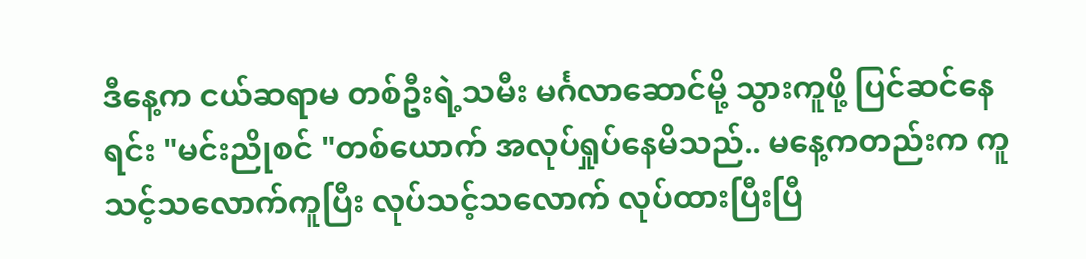ဒီနေ့က ငယ်ဆရာမ တစ်ဦးရဲ့သမီး မင်္ဂလာဆောင်မို့ သွားကူဖို့ ပြင်ဆင်နေရင်း "မင်းညိုစင် "တစ်ယောက် အလုပ်ရှုပ်နေမိသည်.. မနေ့ကတည်းက ကူသင့်သလောက်ကူပြီး လုပ်သင့်သလောက် လုပ်ထားပြီးပြီ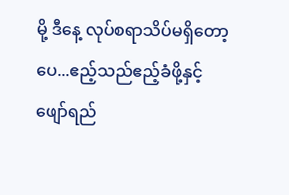မို့ ဒီနေ့ လုပ်စရာသိပ်မရှိတော့ပေ...ဧည့်သည်ဧည့်ခံဖို့နှင့် ဖျော်ရည်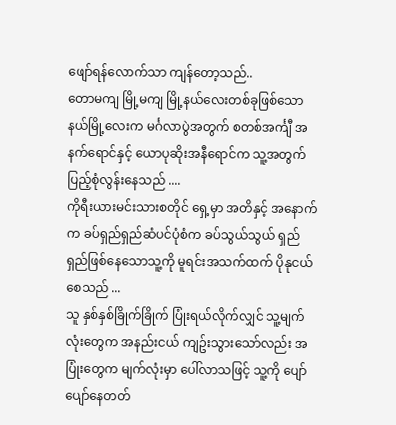ဖျော်ရန်လောက်သာ ကျန်တော့သည်..
တောမကျ မြို့မကျ မြို့နယ်လေးတစ်ခုဖြစ်သော နယ်မြို့လေးက မင်္ဂလာပွဲအတွက် စတစ်အင်္ကျီ အနက်ရောင်နှင့် ယောပုဆိုးအနီရောင်က သူ့အတွက် ပြည့်စုံလွန်းနေသည် ....
ကိုရီးယားမင်းသားစတိုင် ရှေ့မှာ အတိနှင့် အနောက်က ခပ်ရှည်ရှည်ဆံပင်ပုံစံက ခပ်သွယ်သွယ် ရှည်ရှည်ဖြစ်နေသောသူ့ကို မူရင်းအသက်ထက် ပိုနုငယ်စေသည် ...
သူ နှစ်နှစ်ခြိုက်ခြိုက် ပြုံးရယ်လိုက်လျှင် သူ့မျက်လုံးတွေက အနည်းငယ် ကျဥ်းသွားသော်လည်း အပြုံးတွေက မျက်လုံးမှာ ပေါ်လာသဖြင့် သူ့ကို ပျော်ပျော်နေတတ်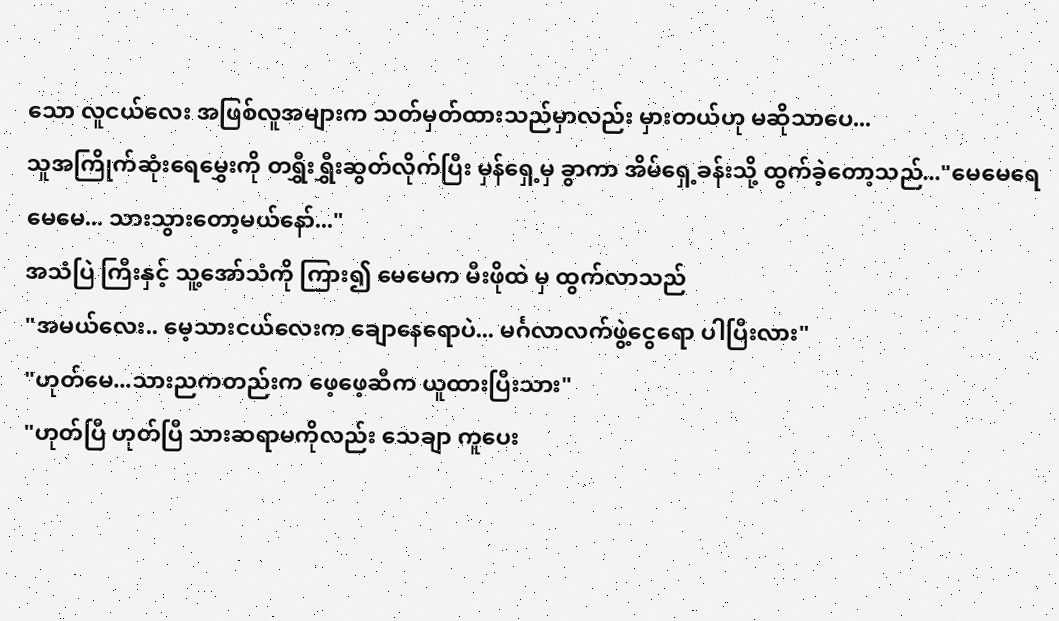သော လူငယ်လေး အဖြစ်လူအများက သတ်မှတ်ထားသည်မှာလည်း မှားတယ်ဟု မဆိုသာပေ...
သူအကြိုက်ဆုံးရေမွှေးကို တရွှီးရွှီးဆွတ်လိုက်ပြီး မှန်ရှေ့မှ ခွာကာ အိမ်ရှေ့ခန်းသို့ ထွက်ခဲ့တော့သည်..."မေမေရေ မေမေ... သားသွားတော့မယ်နော်..."
အသံပြဲ ကြီးနှင့် သူ့အော်သံကို ကြား၍ မေမေက မီးဖိုထဲ မှ ထွက်လာသည်
"အမယ်လေး.. မေ့သားငယ်လေးက ချောနေရောပဲ... မင်္ဂလာလက်ဖွဲ့ငွေရော ပါပြီးလား"
"ဟုတ်မေ...သားညကတည်းက ဖေ့ဖေ့ဆီက ယူထားပြီးသား"
"ဟုတ်ပြီ ဟုတ်ပြီ သားဆရာမကိုလည်း သေချာ ကူပေး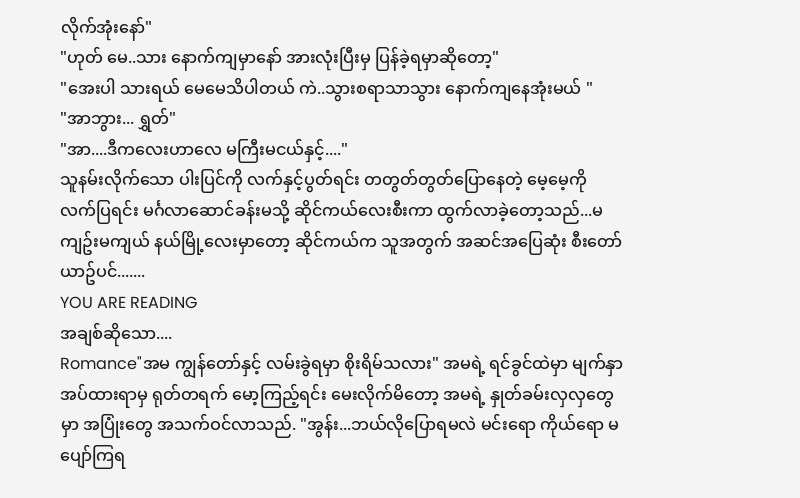လိုက်အုံးနော်"
"ဟုတ် မေ..သား နောက်ကျမှာနော် အားလုံးပြီးမှ ပြန်ခဲ့ရမှာဆိုတော့"
"အေးပါ သားရယ် မေမေသိပါတယ် ကဲ..သွားစရာသာသွား နောက်ကျနေအုံးမယ် "
"အာဘွား... ရွှတ်"
"အာ....ဒီကလေးဟာလေ မကြီးမငယ်နှင့်...."
သူနမ်းလိုက်သော ပါးပြင်ကို လက်နှင့်ပွတ်ရင်း တတွတ်တွတ်ပြောနေတဲ့ မေ့မေ့ကို လက်ပြရင်း မင်္ဂလာဆောင်ခန်းမသို့ ဆိုင်ကယ်လေးစီးကာ ထွက်လာခဲ့တော့သည်...မကျဥ်းမကျယ် နယ်မြို့လေးမှာတော့ ဆိုင်ကယ်က သူအတွက် အဆင်အပြေဆုံး စီးတော်ယာဥ်ပင်.......
YOU ARE READING
အချစ်ဆိုသော....
Romance"အမ ကျွန်တော်နှင့် လမ်းခွဲရမှာ စိုးရိမ်သလား" အမရဲ့ ရင်ခွင်ထဲမှာ မျက်နှာအပ်ထားရာမှ ရုတ်တရက် မော့ကြည့်ရင်း မေးလိုက်မိတော့ အမရဲ့ နှုတ်ခမ်းလှလှတွေမှာ အပြုံးတွေ အသက်ဝင်လာသည်. "အွန်း...ဘယ်လိုပြောရမလဲ မင်းရော ကိုယ်ရော မပျော်ကြရ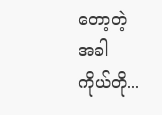တော့တဲ့အခါ ကိုယ်တို...